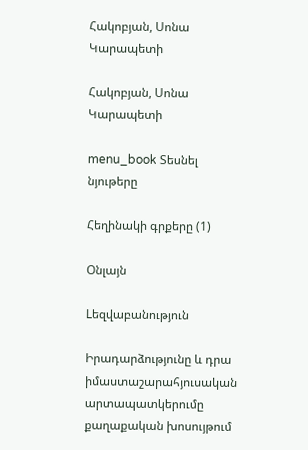Հակոբյան, Սոնա Կարապետի

Հակոբյան, Սոնա Կարապետի

menu_book Տեսնել նյութերը

Հեղինակի գրքերը (1)

Օնլայն

Lեզվաբանություն

Իրադարձությունը և դրա իմաստաշարահյուսական արտապատկերումը քաղաքական խոսույթում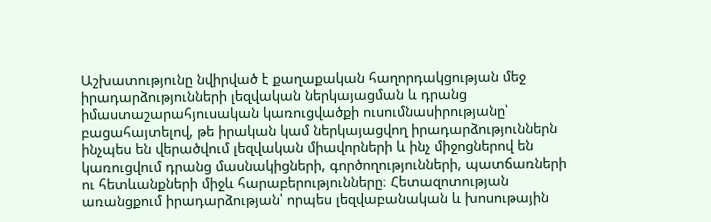Աշխատությունը նվիրված է քաղաքական հաղորդակցության մեջ իրադարձությունների լեզվական ներկայացման և դրանց իմաստաշարահյուսական կառուցվածքի ուսումնասիրությանը՝ բացահայտելով, թե իրական կամ ներկայացվող իրադարձություններն ինչպես են վերածվում լեզվական միավորների և ինչ միջոցներով են կառուցվում դրանց մասնակիցների, գործողությունների, պատճառների ու հետևանքների միջև հարաբերությունները։ Հետազոտության առանցքում իրադարձության՝ որպես լեզվաբանական և խոսութային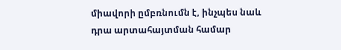միավորի ըմբռնումն է, ինչպես նաև դրա արտահայտման համար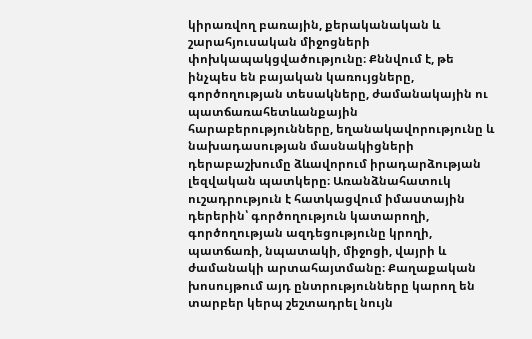կիրառվող բառային, քերականական և շարահյուսական միջոցների փոխկապակցվածությունը։ Քննվում է, թե ինչպես են բայական կառույցները, գործողության տեսակները, ժամանակային ու պատճառահետևանքային հարաբերությունները, եղանակավորությունը և նախադասության մասնակիցների դերաբաշխումը ձևավորում իրադարձության լեզվական պատկերը։ Առանձնահատուկ ուշադրություն է հատկացվում իմաստային դերերին՝ գործողություն կատարողի, գործողության ազդեցությունը կրողի, պատճառի, նպատակի, միջոցի, վայրի և ժամանակի արտահայտմանը։ Քաղաքական խոսույթում այդ ընտրությունները կարող են տարբեր կերպ շեշտադրել նույն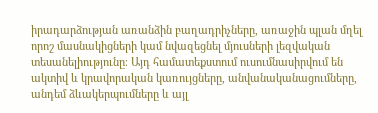իրադարձության առանձին բաղադրիչները, առաջին պլան մղել որոշ մասնակիցների կամ նվազեցնել մյուսների լեզվական տեսանելիությունը։ Այդ համատեքստում ուսումնասիրվում են ակտիվ և կրավորական կառույցները, անվանականացումները, անդեմ ձևակերպումները և այլ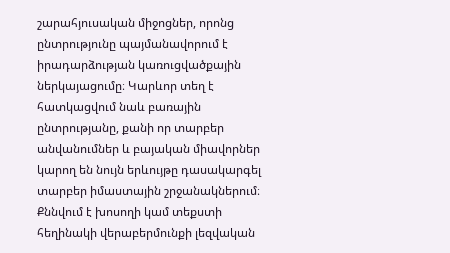շարահյուսական միջոցներ, որոնց ընտրությունը պայմանավորում է իրադարձության կառուցվածքային ներկայացումը։ Կարևոր տեղ է հատկացվում նաև բառային ընտրությանը, քանի որ տարբեր անվանումներ և բայական միավորներ կարող են նույն երևույթը դասակարգել տարբեր իմաստային շրջանակներում։ Քննվում է խոսողի կամ տեքստի հեղինակի վերաբերմունքի լեզվական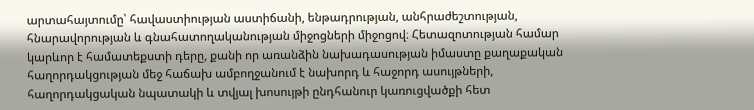արտահայտումը՝ հավաստիության աստիճանի, ենթադրության, անհրաժեշտության, հնարավորության և գնահատողականության միջոցների միջոցով։ Հետազոտության համար կարևոր է համատեքստի դերը, քանի որ առանձին նախադասության իմաստը քաղաքական հաղորդակցության մեջ հաճախ ամբողջանում է նախորդ և հաջորդ ասույթների, հաղորդակցական նպատակի և տվյալ խոսույթի ընդհանուր կառուցվածքի հետ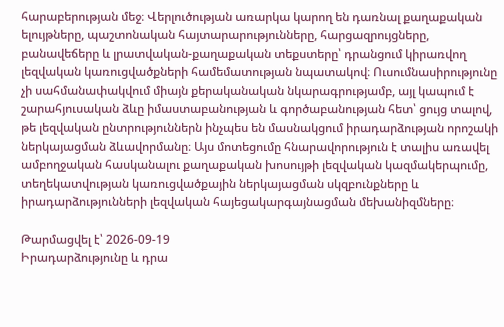հարաբերության մեջ։ Վերլուծության առարկա կարող են դառնալ քաղաքական ելույթները, պաշտոնական հայտարարությունները, հարցազրույցները, բանավեճերը և լրատվական-քաղաքական տեքստերը՝ դրանցում կիրառվող լեզվական կառուցվածքների համեմատության նպատակով։ Ուսումնասիրությունը չի սահմանափակվում միայն քերականական նկարագրությամբ, այլ կապում է շարահյուսական ձևը իմաստաբանության և գործաբանության հետ՝ ցույց տալով, թե լեզվական ընտրություններն ինչպես են մասնակցում իրադարձության որոշակի ներկայացման ձևավորմանը։ Այս մոտեցումը հնարավորություն է տալիս առավել ամբողջական հասկանալու քաղաքական խոսույթի լեզվական կազմակերպումը, տեղեկատվության կառուցվածքային ներկայացման սկզբունքները և իրադարձությունների լեզվական հայեցակարգայնացման մեխանիզմները։

Թարմացվել է՝ 2026-09-19
Իրադարձությունը և դրա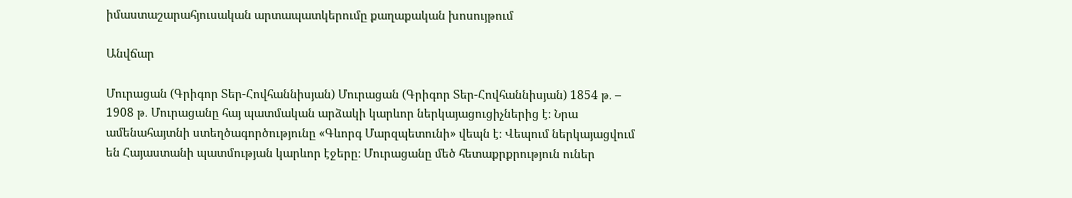իմաստաշարահյուսական արտապատկերումը քաղաքական խոսույթում

Անվճար

Մուրացան (Գրիգոր Տեր-Հովհաննիսյան) Մուրացան (Գրիգոր Տեր-Հովհաննիսյան) 1854 թ․ – 1908 թ․ Մուրացանը հայ պատմական արձակի կարևոր ներկայացուցիչներից է։ Նրա ամենահայտնի ստեղծագործությունը «Գևորգ Մարզպետունի» վեպն է։ Վեպում ներկայացվում են Հայաստանի պատմության կարևոր էջերը։ Մուրացանը մեծ հետաքրքրություն ուներ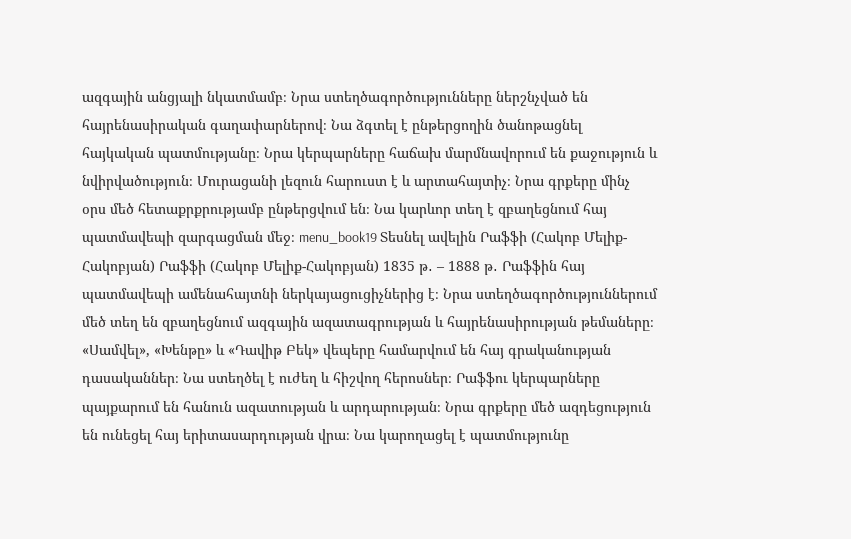ազգային անցյալի նկատմամբ։ Նրա ստեղծագործությունները ներշնչված են հայրենասիրական գաղափարներով։ Նա ձգտել է ընթերցողին ծանոթացնել հայկական պատմությանը։ Նրա կերպարները հաճախ մարմնավորում են քաջություն և նվիրվածություն։ Մուրացանի լեզուն հարուստ է և արտահայտիչ։ Նրա գրքերը մինչ օրս մեծ հետաքրքրությամբ ընթերցվում են։ Նա կարևոր տեղ է զբաղեցնում հայ պատմավեպի զարգացման մեջ։ menu_book19 Տեսնել ավելին Րաֆֆի (Հակոբ Մելիք-Հակոբյան) Րաֆֆի (Հակոբ Մելիք-Հակոբյան) 1835 թ․ – 1888 թ․ Րաֆֆին հայ պատմավեպի ամենահայտնի ներկայացուցիչներից է։ Նրա ստեղծագործություններում մեծ տեղ են զբաղեցնում ազգային ազատագրության և հայրենասիրության թեմաները։ «Սամվել», «Խենթը» և «Դավիթ Բեկ» վեպերը համարվում են հայ գրականության դասականներ։ Նա ստեղծել է ուժեղ և հիշվող հերոսներ։ Րաֆֆու կերպարները պայքարում են հանուն ազատության և արդարության։ Նրա գրքերը մեծ ազդեցություն են ունեցել հայ երիտասարդության վրա։ Նա կարողացել է պատմությունը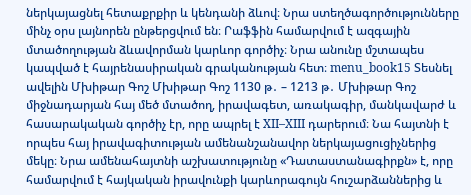ներկայացնել հետաքրքիր և կենդանի ձևով։ Նրա ստեղծագործությունները մինչ օրս լայնորեն ընթերցվում են։ Րաֆֆին համարվում է ազգային մտածողության ձևավորման կարևոր գործիչ։ Նրա անունը մշտապես կապված է հայրենասիրական գրականության հետ։ menu_book15 Տեսնել ավելին Մխիթար Գոշ Մխիթար Գոշ 1130 թ․ – 1213 թ․ Մխիթար Գոշ միջնադարյան հայ մեծ մտածող, իրավագետ, առակագիր, մանկավարժ և հասարակական գործիչ էր, որը ապրել է XII–XIII դարերում։ Նա հայտնի է որպես հայ իրավագիտության ամենանշանավոր ներկայացուցիչներից մեկը։ Նրա ամենահայտնի աշխատությունը «Դատաստանագիրքն» է, որը համարվում է հայկական իրավունքի կարևորագույն հուշարձաններից և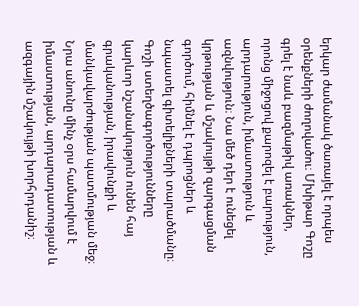երկար ժամանակ ծառայել է որպես օրենքների ժողովածու։ Մխիթար Գոշը գրել է նաև բազմաթիվ առակներ, որոնց միջոցով քարոզել է բարություն, արդարություն, իմաստություն և ազնվություն։ Նա մեծ դեր է ունեցել կրթության և մշակույթի զարգացման գործում, հիմնել է դպրոցներ և նպաստել գիտելիքների տարածմանը։ Գոշի ստեղծագործությունները կարևոր նշանակություն ունեն հայ գրականության, իրավունքի և մանկավարժության պատմության մեջ։ Նրա անունը մինչ օրս համարվում է իմաստության, արդարադատության և ազգային մշակույթի խորհրդանիշ։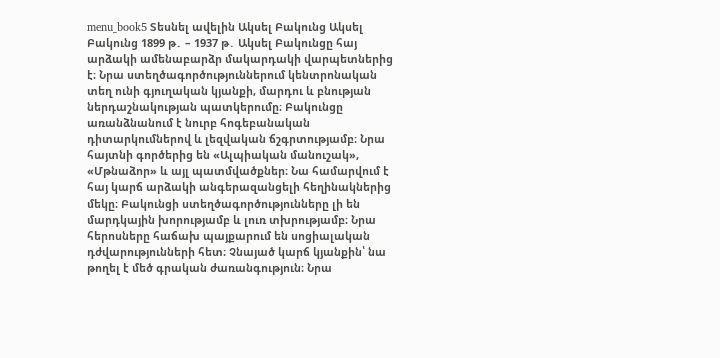menu_book5 Տեսնել ավելին Ակսել Բակունց Ակսել Բակունց 1899 թ․ – 1937 թ․ Ակսել Բակունցը հայ արձակի ամենաբարձր մակարդակի վարպետներից է։ Նրա ստեղծագործություններում կենտրոնական տեղ ունի գյուղական կյանքի, մարդու և բնության ներդաշնակության պատկերումը։ Բակունցը առանձնանում է նուրբ հոգեբանական դիտարկումներով և լեզվական ճշգրտությամբ։ Նրա հայտնի գործերից են «Ալպիական մանուշակ», «Մթնաձոր» և այլ պատմվածքներ։ Նա համարվում է հայ կարճ արձակի անգերազանցելի հեղինակներից մեկը։ Բակունցի ստեղծագործությունները լի են մարդկային խորությամբ և լուռ տխրությամբ։ Նրա հերոսները հաճախ պայքարում են սոցիալական դժվարությունների հետ։ Չնայած կարճ կյանքին՝ նա թողել է մեծ գրական ժառանգություն։ Նրա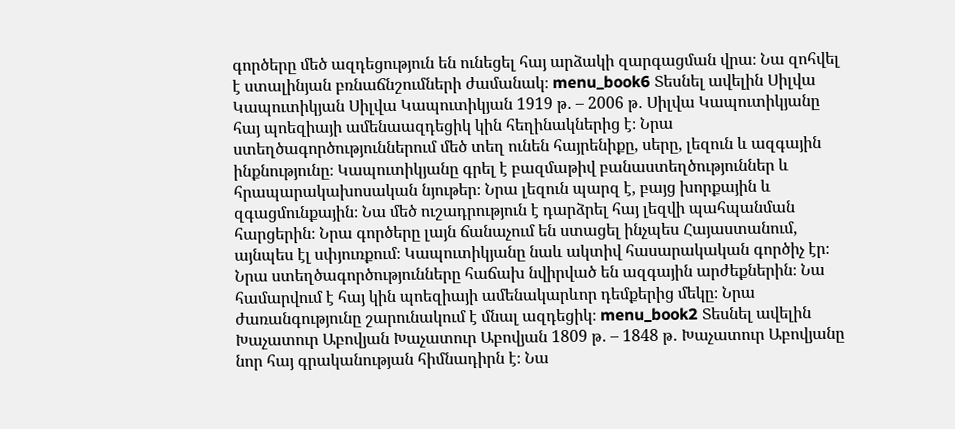գործերը մեծ ազդեցություն են ունեցել հայ արձակի զարգացման վրա։ Նա զոհվել է ստալինյան բռնաճնշումների ժամանակ։ menu_book6 Տեսնել ավելին Սիլվա Կապուտիկյան Սիլվա Կապուտիկյան 1919 թ․ – 2006 թ․ Սիլվա Կապուտիկյանը հայ պոեզիայի ամենաազդեցիկ կին հեղինակներից է։ Նրա ստեղծագործություններում մեծ տեղ ունեն հայրենիքը, սերը, լեզուն և ազգային ինքնությունը։ Կապուտիկյանը գրել է բազմաթիվ բանաստեղծություններ և հրապարակախոսական նյութեր։ Նրա լեզուն պարզ է, բայց խորքային և զգացմունքային։ Նա մեծ ուշադրություն է դարձրել հայ լեզվի պահպանման հարցերին։ Նրա գործերը լայն ճանաչում են ստացել ինչպես Հայաստանում, այնպես էլ սփյուռքում։ Կապուտիկյանը նաև ակտիվ հասարակական գործիչ էր։ Նրա ստեղծագործությունները հաճախ նվիրված են ազգային արժեքներին։ Նա համարվում է հայ կին պոեզիայի ամենակարևոր դեմքերից մեկը։ Նրա ժառանգությունը շարունակում է մնալ ազդեցիկ։ menu_book2 Տեսնել ավելին Խաչատուր Աբովյան Խաչատուր Աբովյան 1809 թ․ – 1848 թ․ Խաչատուր Աբովյանը նոր հայ գրականության հիմնադիրն է։ Նա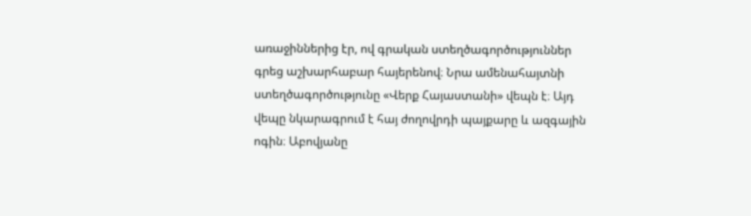առաջիններից էր, ով գրական ստեղծագործություններ գրեց աշխարհաբար հայերենով։ Նրա ամենահայտնի ստեղծագործությունը «Վերք Հայաստանի» վեպն է։ Այդ վեպը նկարագրում է հայ ժողովրդի պայքարը և ազգային ոգին։ Աբովյանը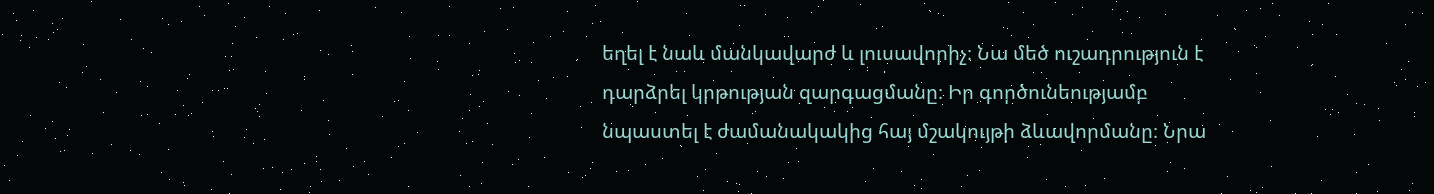եղել է նաև մանկավարժ և լուսավորիչ։ Նա մեծ ուշադրություն է դարձրել կրթության զարգացմանը։ Իր գործունեությամբ նպաստել է ժամանակակից հայ մշակույթի ձևավորմանը։ Նրա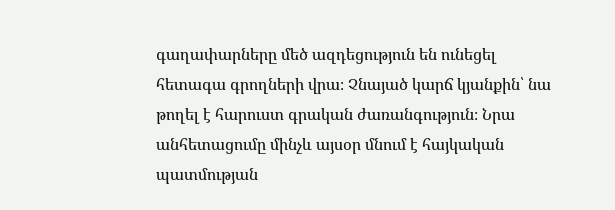գաղափարները մեծ ազդեցություն են ունեցել հետագա գրողների վրա։ Չնայած կարճ կյանքին՝ նա թողել է հարուստ գրական ժառանգություն։ Նրա անհետացումը մինչև այսօր մնում է հայկական պատմության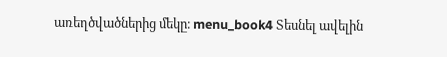առեղծվածներից մեկը։ menu_book4 Տեսնել ավելին